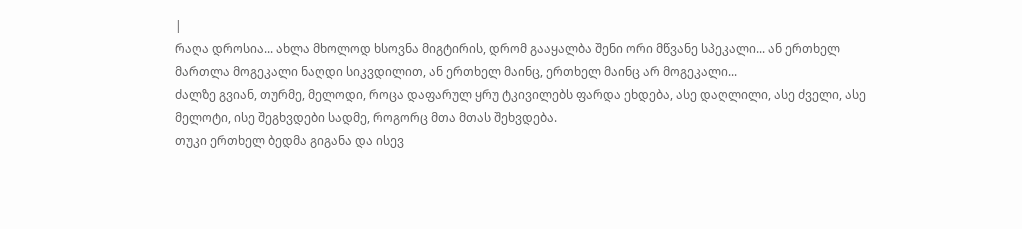|
რაღა დროსია... ახლა მხოლოდ ხსოვნა მიგტირის, დრომ გააყალბა შენი ორი მწვანე სპეკალი... ან ერთხელ მართლა მოგეკალი ნაღდი სიკვდილით, ან ერთხელ მაინც, ერთხელ მაინც არ მოგეკალი...
ძალზე გვიან, თურმე, მელოდი, როცა დაფარულ ყრუ ტკივილებს ფარდა ეხდება, ასე დაღლილი, ასე ძველი, ასე მელოტი, ისე შეგხვდები სადმე, როგორც მთა მთას შეხვდება.
თუკი ერთხელ ბედმა გიგანა და ისევ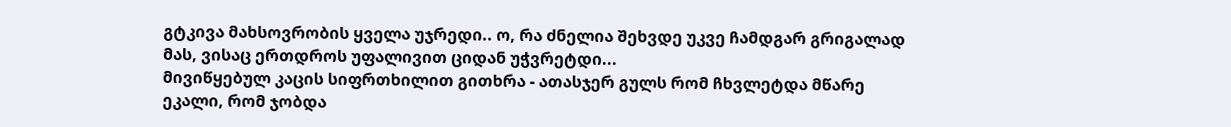გტკივა მახსოვრობის ყველა უჯრედი.. ო, რა ძნელია შეხვდე უკვე ჩამდგარ გრიგალად მას, ვისაც ერთდროს უფალივით ციდან უჭვრეტდი...
მივიწყებულ კაცის სიფრთხილით გითხრა - ათასჯერ გულს რომ ჩხვლეტდა მწარე ეკალი, რომ ჯობდა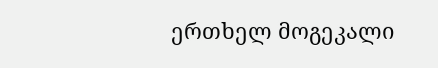ერთხელ მოგეკალი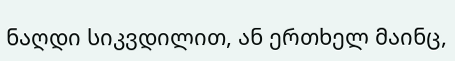ნაღდი სიკვდილით, ან ერთხელ მაინც,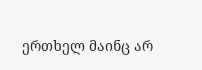ერთხელ მაინც არ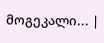მოგეკალი... |